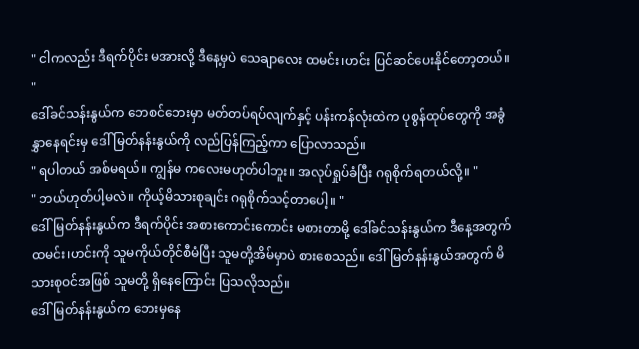" ငါကလည်း ဒီရက်ပိုင်း မအားလို့ ဒီနေ့မှပဲ သေချာလေး ထမင်း၊ဟင်း ပြင်ဆင်ပေးနိုင်တော့တယ်။ "
ဒေါ်ခင်သန်းနွယ်က ဘေစင်ဘေးမှာ မတ်တပ်ရပ်လျက်နှင့် ပန်းကန်လုံးထဲက ပုစွန်ထုပ်တွေကို အခွံနွှာနေရင်းမှ ဒေါ်မြတ်နန်းနွယ်ကို လည်ပြန်ကြည့်ကာ ပြောလာသည်။
" ရပါတယ် အစ်မရယ်။ ကျွန်မ ကလေးမဟုတ်ပါဘူး။ အလုပ်ရှုပ်ခံပြီး ဂရုစိုက်ရတယ်လို့။ "
" ဘယ်ဟုတ်ပါ့မလဲ။ ကိုယ့်မိသားစုချင်း ဂရုစိုက်သင့်တာပေါ့။ "
ဒေါ်မြတ်နန်းနွယ်က ဒီရက်ပိုင်း အစားကောင်းကောင်း မစားတာမို့ ဒေါ်ခင်သန်းနွယ်က ဒီနေ့အတွက် ထမင်း၊ဟင်းကို သူမကိုယ်တိုင်စီမံပြီး သူမတို့အိမ်မှာပဲ စားစေသည်။ ဒေါ်မြတ်နန်းနွယ်အတွက် မိသားစုဝင်အဖြစ် သူမတို့ ရှိနေကြောင်း ပြသလိုသည်။
ဒေါ်မြတ်နန်းနွယ်က ဘေးမှနေ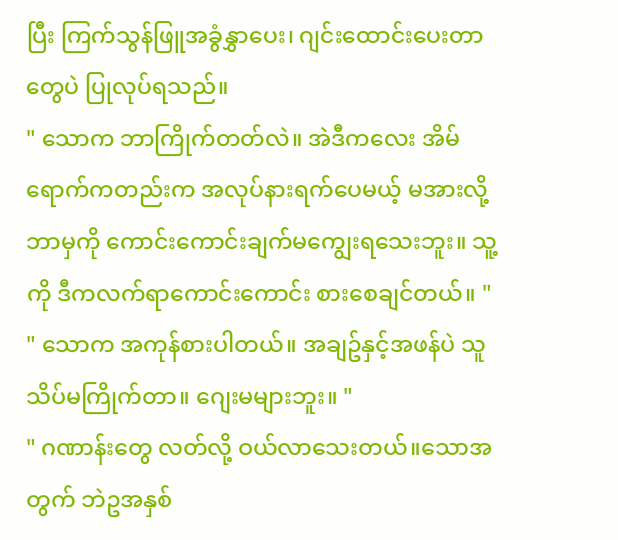ပြီး ကြက်သွန်ဖြူအခွံနွှာပေး၊ ဂျင်းထောင်းပေးတာတွေပဲ ပြုလုပ်ရသည်။
" သောက ဘာကြိုက်တတ်လဲ။ အဲဒီကလေး အိမ်ရောက်ကတည်းက အလုပ်နားရက်ပေမယ့် မအားလို့ ဘာမှကို ကောင်းကောင်းချက်မကျွေးရသေးဘူး။ သူ့ကို ဒီကလက်ရာကောင်းကောင်း စားစေချင်တယ်။ "
" သောက အကုန်စားပါတယ်။ အချဥ်နှင့်အဖန်ပဲ သူသိပ်မကြိုက်တာ။ ဂျေးမများဘူး။ "
" ဂဏာန်းတွေ လတ်လို့ ဝယ်လာသေးတယ်။သောအတွက် ဘဲဥအနှစ်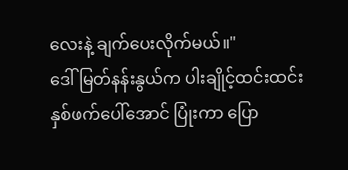လေးနဲ့ ချက်ပေးလိုက်မယ်။"
ဒေါ်မြတ်နန်းနွယ်က ပါးချိုင့်ထင်းထင်း နှစ်ဖက်ပေါ်အောင် ပြုံးကာ ပြော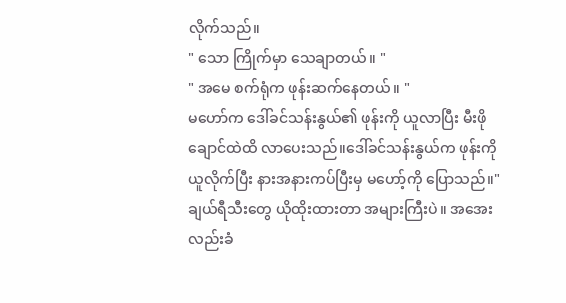လိုက်သည်။
" သော ကြိုက်မှာ သေချာတယ်။ "
" အမေ စက်ရုံက ဖုန်းဆက်နေတယ်။ "
မဟော်က ဒေါ်ခင်သန်းနွယ်၏ ဖုန်းကို ယူလာပြီး မီးဖိုချောင်ထဲထိ လာပေးသည်။ဒေါ်ခင်သန်းနွယ်က ဖုန်းကို ယူလိုက်ပြီး နားအနားကပ်ပြီးမှ မဟော့်ကို ပြောသည်။" ချယ်ရီသီးတွေ ယိုထိုးထားတာ အများကြီးပဲ။ အအေးလည်းခံ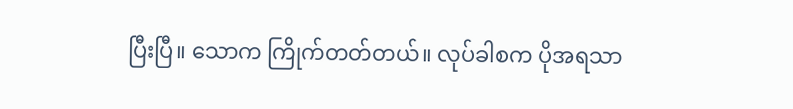ပြီးပြီ။ သောက ကြိုက်တတ်တယ်။ လုပ်ခါစက ပိုအရသာ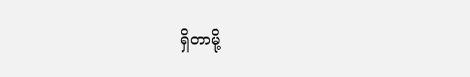ရှိတာမို့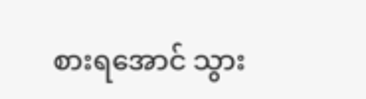စားရအောင် သွား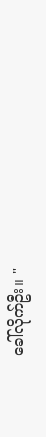ခေါ်လိုက်ဦး။ "